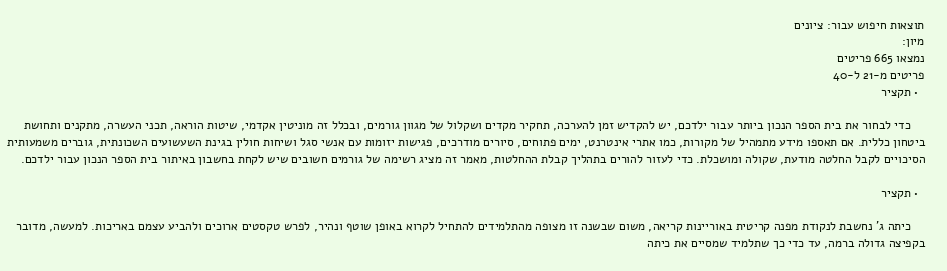תוצאות חיפוש עבור: ציונים
מיון:
נמצאו 665 פריטים
פריטים מ-21 ל-40
  • תקציר

    כדי לבחור את בית הספר הנכון ביותר עבור ילדכם, יש להקדיש זמן להערכה, תחקיר מקדים ושקלול של מגוון גורמים, ובכלל זה מוניטין אקדמי, שיטות הוראה, תכני העשרה, מתקנים ותחושת ביטחון כללית. אם תאספו מידע מתמהיל של מקורות, כמו אתרי אינטרנט, ימים פתוחים, סיורים מודרכים, פגישות יזומות עם אנשי סגל ושיחות חולין בגינת השעשועים השכונתית, גוברים משמעותית הסיכויים לקבל החלטה מודעת, שקולה ומושכלת. כדי לעזור להורים בתהליך קבלת ההחלטות, מאמר זה מציג רשימה של גורמים חשובים שיש לקחת בחשבון באיתור בית הספר הנכון עבור ילדכם.

  • תקציר

    כיתה ג' נחשבת לנקודת מפנה קריטית באוריינות קריאה, משום שבשנה זו מצופה מהתלמידים להתחיל לקרוא באופן שוטף ונהיר, לפרש טקסטים ארוכים ולהביע עצמם באריכות. למעשה, מדובר בקפיצה גדולה ברמה, עד כדי כך שתלמיד שמסיים את כיתה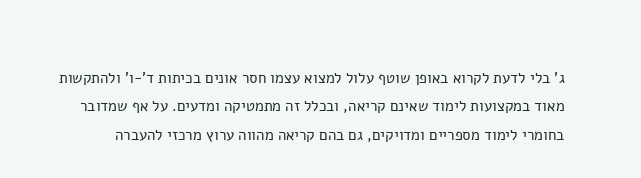ג' בלי לדעת לקרוא באופן שוטף עלול למצוא עצמו חסר אונים בכיתות ד'-ו' ולהתקשות מאוד במקצועות לימוד שאינם קריאה, ובכלל זה מתמטיקה ומדעים. על אף שמדובר בחומרי לימוד מספריים ומדויקים, גם בהם קריאה מהווה ערוץ מרכזי להעברה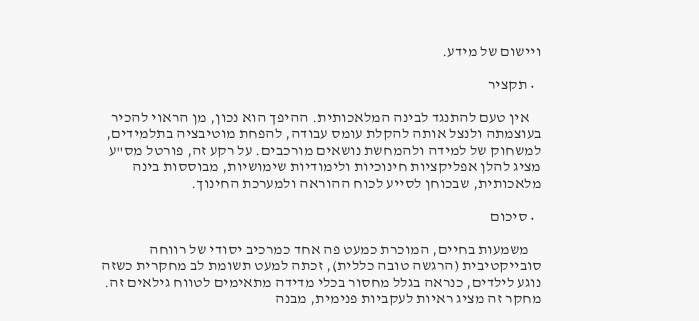ויישום של מידע.

  • תקציר

    אין טעם להתנגד לבינה המלאכותית. ההיפך הוא נכון, מן הראוי להכיר בעוצמתה ולנצל אותה להקלת עומס עבודה, להפחת מוטיבציה בתלמידים, למשחוק של למידה ולהמחשת נושאים מורכבים. על רקע זה, פורטל מס"ע מציג להלן אפליקציות חינוכיות ולימודיות שימושיות, מבוססות בינה מלאכותית, שבכוחן לסייע לכוח ההוראה ולמערכת החינוך.

  • סיכום

    משמעות בחיים, המוכרת כמעט פה אחד כמרכיב יסודי של רווחה סובייקטיבית (הרגשה טובה כללית), זכתה למעט תשומת לב מחקרית כשזה נוגע לילדים, כנראה בגלל מחסור בכלי מדידה מתאימים לטווח גילאים זה. מחקר זה מציג ראיות לעקביות פנימית, מבנה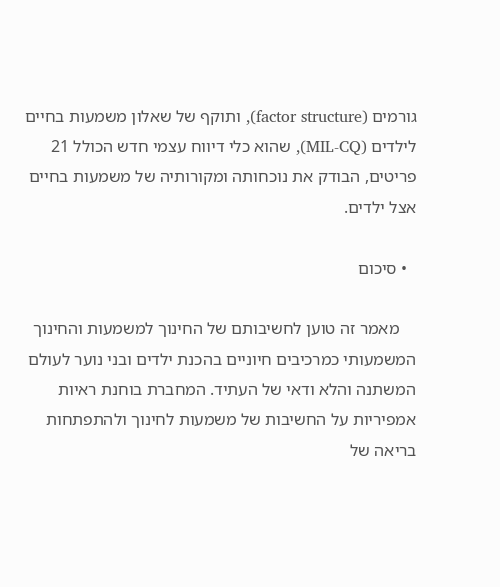גורמים (factor structure), ותוקף של שאלון משמעות בחיים לילדים (MIL-CQ), שהוא כלי דיווח עצמי חדש הכולל 21 פריטים, הבודק את נוכחותה ומקורותיה של משמעות בחיים אצל ילדים.

  • סיכום

    מאמר זה טוען לחשיבותם של החינוך למשמעות והחינוך המשמעותי כמרכיבים חיוניים בהכנת ילדים ובני נוער לעולם המשתנה והלא ודאי של העתיד. המחברת בוחנת ראיות אמפיריות על החשיבות של משמעות לחינוך ולהתפתחות בריאה של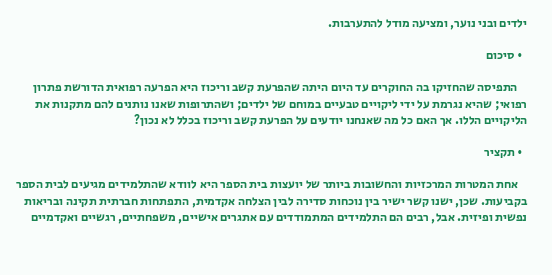ילדים ובני נוער, ומציעה מודל להתערבות.

  • סיכום

    התפיסה שהחזיקו בה החוקרים עד היום היתה שהפרעת קשב וריכוז היא הפרעה רפואית הדורשת פתרון רפואי; שהיא נגרמת על ידי ליקויים טבעיים במוחם של ילדים; ושהתרופות שאנו נותנים להם מתקנות את הליקויים הללו. אך האם כל מה שאנחנו יודעים על הפרעת קשב וריכוז בכלל לא נכון?

  • תקציר

    אחת המטרות המרכזיות והחשובות ביותר של יועצות בית הספר היא לוודא שהתלמידים מגיעים לבית הספר בקביעות. שכן, ישנו קשר ישיר בין נוכחות סדירה לבין הצלחה אקדמית, התפתחות חברתית תקינה ובריאות נפשית ופיזית. אבל, רבים הם התלמידים המתמודדים עם אתגרים אישיים, משפחתיים, רגשיים ואקדמיים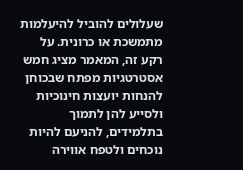שעלולים להוביל להיעלמות מתמשכת או כרונית. על רקע זה, המאמר מציג חמש אסטרטגיות מפתח שבכוחן להנחות יועצות חינוכיות ולסייע להן לתמוך בתלמידים, להניעם להיות נוכחים ולטפח אווירה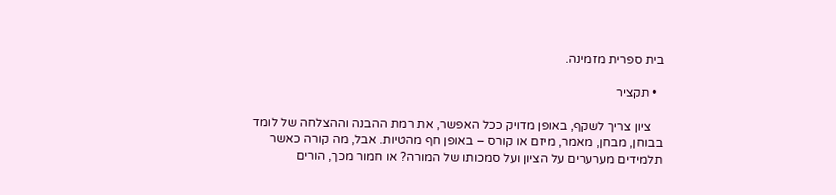בית ספרית מזמינה.

  • תקציר

    ציון צריך לשקף, באופן מדויק ככל האפשר, את רמת ההבנה וההצלחה של לומד בבוחן, מבחן, מאמר, מיזם או קורס – באופן חף מהטיות. אבל, מה קורה כאשר תלמידים מערערים על הציון ועל סמכותו של המורה? או חמור מכך, הורים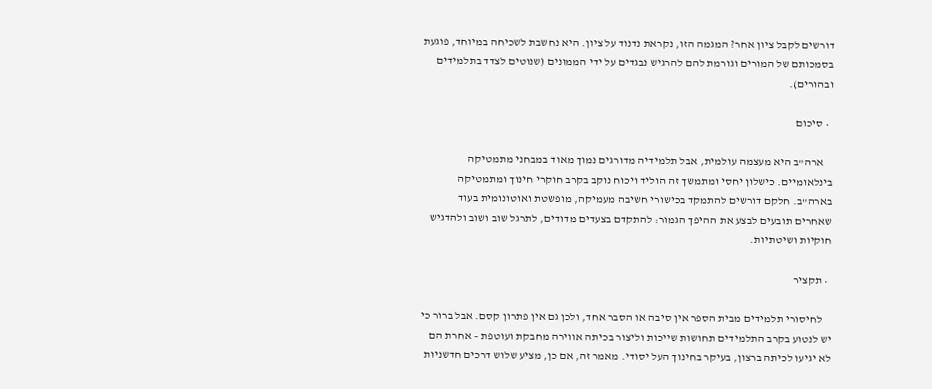דורשים לקבל ציון אחר? המגמה הזו, נקראת נדנוד על ציון. היא נחשבת לשכיחה במיוחד, פוגעת בסמכותם של המורים וגורמת להם להרגיש נבגדים על ידי הממונים (שנוטים לצדד בתלמידים ובהורים).

  • סיכום

    ארה"ב היא מעצמה עולמית, אבל תלמידיה מדורגים נמוך מאוד במבחני מתמטיקה בינלאומיים. כישלון יחסי ומתמשך זה הוליד ויכוח נוקב בקרב חוקרי חינוך ומתמטיקה בארה"ב. חלקם דורשים להתמקד בכישורי חשיבה מעמיקה, מופשטת ואוטונומית בעוד שאחרים תובעים לבצע את ההיפך הגמור: להתקדם בצעדים מדודים, לתרגל שוב ושוב ולהדגיש חוקיות ושיטתיות.

  • תקציר

    לחיסורי תלמידים מבית הספר אין סיבה או הסבר אחד, ולכן גם אין פתרון קסם. אבל ברור כי יש לנטוע בקרב התלמידים תחושות שייכות וליצור בכיתה אווירה מחבקת ועוטפת – אחרת הם לא יגיעו לכיתה ברצון, בעיקר בחינוך העל יסודי. מאמר זה, אם כן, מציע שלוש דרכים חדשניות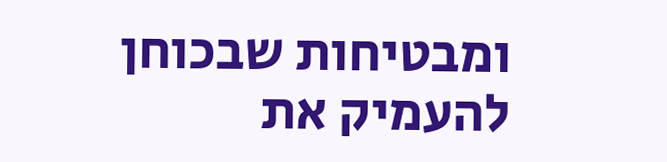ומבטיחות שבכוחן להעמיק את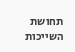תחושת השייכות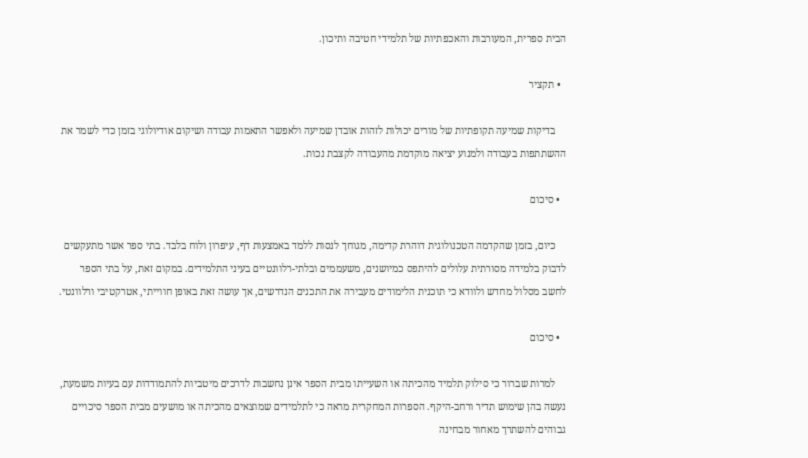הבית ספרית, המעורבות והאכפתיות של תלמידי חטיבה ותיכון.

  • תקציר

    בדיקות שמיעה תקופתיות של מורים יכולות לזהות אובדן שמיעה ולאפשר התאמות עבודה ושיקום אודיולוגי בזמן כדי לשמר את ההשתתפות בעבודה ולמנוע יציאה מוקדמת מהעבודה לקצבת נכות.

  • סיכום

    כיום, בזמן שהקדמה הטכנולוגית דוהרת קדימה, מגוחך לנסות ללמד באמצעות דף, עיפרון ולוח בלבד. בתי ספר אשר מתעקשים לדבוק בלמידה מסורתית עלולים להיתפס כמיושנים, משעממים ובלתי-רלוונטיים בעיני התלמידים. במקום זאת, על בתי הספר לחשב מסלול מחדש ולוודא כי תוכנית הלימודים מעבירה את התכנים הנדרשים, אך עושה זאת באופן חווייתי, אטרקטיבי ורלוונטי.

  • סיכום

    למרות שברור כי סילוק תלמיד מהכיתה או השעייתו מבית הספר אינן נחשבות לדרכים מיטביות להתמודדות עם בעיות משמעת, נעשה בהן שימוש תדיר ורחב-היקף. הספרות המחקרית מראה כי לתלמידים שמוצאים מהכיתה או מושעים מבית הספר סיכויים גבוהים להשתרך מאחור מבחינה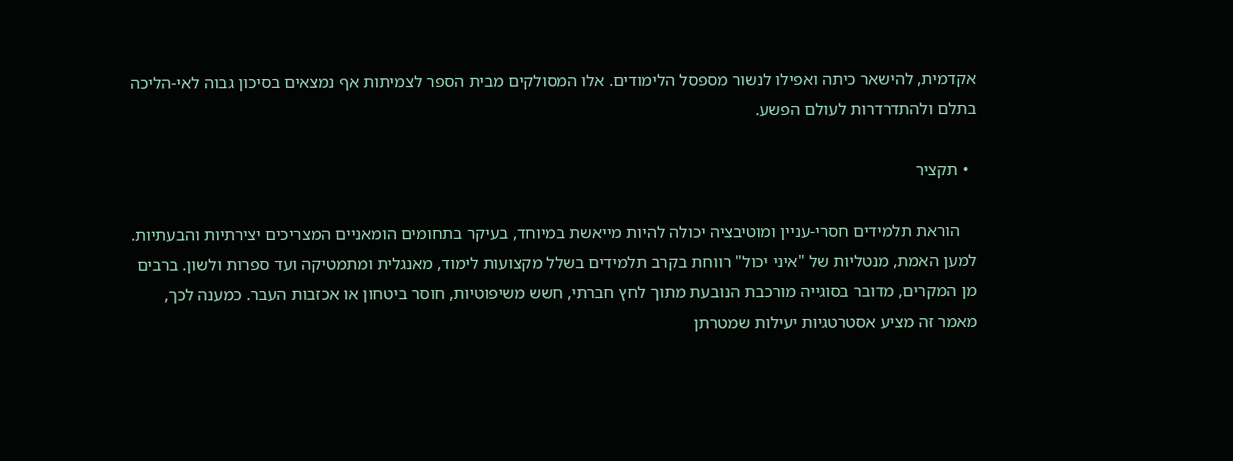אקדמית, להישאר כיתה ואפילו לנשור מספסל הלימודים. אלו המסולקים מבית הספר לצמיתות אף נמצאים בסיכון גבוה לאי-הליכה בתלם ולהתדרדרות לעולם הפשע.

  • תקציר

    הוראת תלמידים חסרי-עניין ומוטיבציה יכולה להיות מייאשת במיוחד, בעיקר בתחומים הומאניים המצריכים יצירתיות והבעתיות. למען האמת, מנטליות של "איני יכול" רווחת בקרב תלמידים בשלל מקצועות לימוד, מאנגלית ומתמטיקה ועד ספרות ולשון. ברבים מן המקרים, מדובר בסוגייה מורכבת הנובעת מתוך לחץ חברתי, חשש משיפוטיות, חוסר ביטחון או אכזבות העבר. כמענה לכך, מאמר זה מציע אסטרטגיות יעילות שמטרתן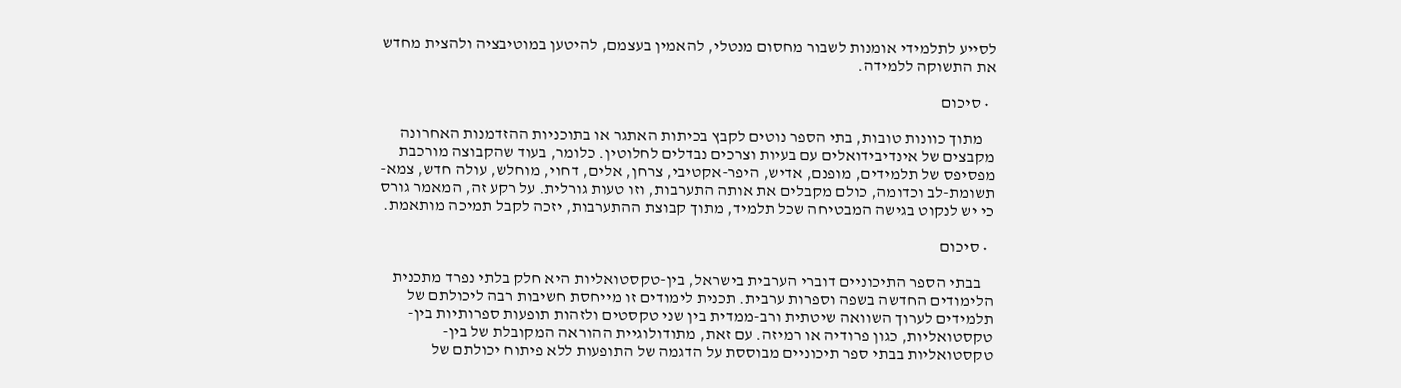לסייע לתלמידי אומנות לשבור מחסום מנטלי, להאמין בעצמם, להיטען במוטיבציה ולהצית מחדש את התשוקה ללמידה.

  • סיכום

    מתוך כוונות טובות, בתי הספר נוטים לקבץ בכיתות האתגר או בתוכניות ההזדמנות האחרונה מקבצים של אינדיבידואלים עם בעיות וצרכים נבדלים לחלוטין. כלומר, בעוד שהקבוצה מורכבת מפסיפס של תלמידים, מופנם, אדיש, היפר-אקטיבי, צרחן, אלים, דחוי, מוחלש, עולה חדש, צמא-תשומת-לב וכדומה, כולם מקבלים את אותה התערבות, וזו טעות גורלית. על רקע זה, המאמר גורס כי יש לנקוט בגישה המבטיחה שכל תלמיד, מתוך קבוצת ההתערבות, יזכה לקבל תמיכה מותאמת.

  • סיכום

    בבתי הספר התיכוניים דוברי הערבית בישראל, בין-טקסטואליות היא חלק בלתי נפרד מתכנית הלימודים החדשה בשפה וספרות ערבית. תכנית לימודים זו מייחסת חשיבות רבה ליכולתם של תלמידים לערוך השוואה שיטתית ורב-ממדית בין שני טקסטים ולזהות תופעות ספרותיות בין-טקסטואליות, כגון פרודיה או רמיזה. עם זאת, מתודולוגיית ההוראה המקובלת של בין-טקסטואליות בבתי ספר תיכוניים מבוססת על הדגמה של התופעות ללא פיתוח יכולתם של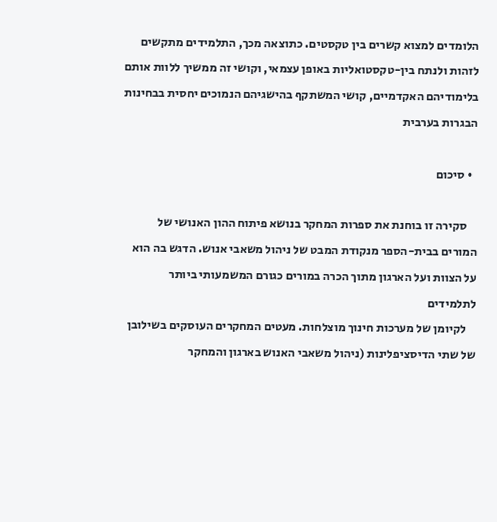הלומדים למצוא קשרים בין טקסטים. כתוצאה מכך, התלמידים מתקשים לזהות ולנתח בין-טקסטואליות באופן עצמאי, וקושי זה ממשיך ללוות אותם בלימודיהם האקדמיים, קושי המשתקף בהישגיהם הנמוכים יחסית בבחינות הבגרות בערבית

  • סיכום

    סקירה זו בוחנת את ספרות המחקר בנושא פיתוח ההון האנושי של המורים בבית-הספר מנקודת המבט של ניהול משאבי אנוש. הדגש בה הוא על הצוות ועל הארגון מתוך הכרה במורים כגורם המשמעותי ביותר לתלמידים
    לקיומן של מערכות חינוך מוצלחות. מעטים המחקרים העוסקים בשילובן של שתי הדיסציפלינות (ניהול משאבי האנוש בארגון והמחקר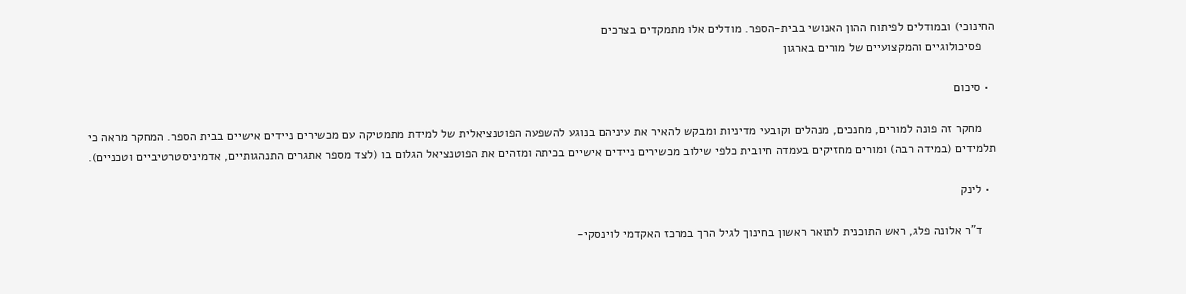החינוכי) ובמודלים לפיתוח ההון האנושי בבית-הספר. מודלים אלו מתמקדים בצרכים
    פסיכולוגיים והמקצועיים של מורים בארגון

  • סיכום

    מחקר זה פונה למורים, מחנכים, מנהלים וקובעי מדיניות ומבקש להאיר את עיניהם בנוגע להשפעה הפוטנציאלית של למידת מתמטיקה עם מכשירים ניידים אישיים בבית הספר. המחקר מראה כי תלמידים (במידה רבה) ומורים מחזיקים בעמדה חיובית כלפי שילוב מכשירים ניידים אישיים בכיתה ומזהים את הפוטנציאל הגלום בו (לצד מספר אתגרים התנהגותיים, אדמיניסטרטיביים וטכניים).

  • לינק

    ד"ר אלונה פלג, ראש התוכנית לתואר ראשון בחינוך לגיל הרך במרכז האקדמי לוינסקי-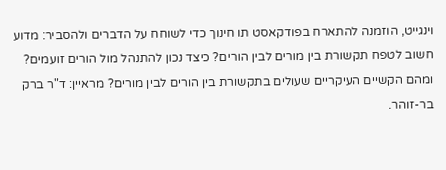וינגייט, הוזמנה להתארח בפודקאסט תו חינוך כדי לשוחח על הדברים ולהסביר: מדוע חשוב לטפח תקשורת בין מורים לבין הורים? כיצד נכון להתנהל מול הורים זועמים? ומהם הקשיים העיקריים שעולים בתקשורת בין הורים לבין מורים? מראיין: ד"ר ברק בר-זוהר.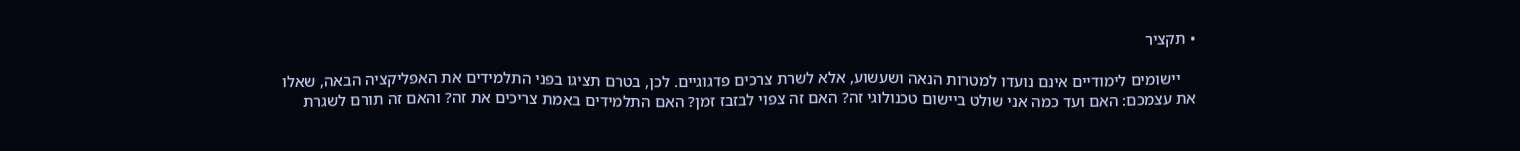• תקציר

    יישומים לימודיים אינם נועדו למטרות הנאה ושעשוע, אלא לשרת צרכים פדגוגיים. לכן, בטרם תציגו בפני התלמידים את האפליקציה הבאה, שאלו את עצמכם: האם ועד כמה אני שולט ביישום טכנולוגי זה? האם זה צפוי לבזבז זמן? האם התלמידים באמת צריכים את זה? והאם זה תורם לשגרת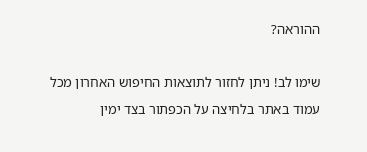ההוראה?

שימו לב! ניתן לחזור לתוצאות החיפוש האחרון מכל עמוד באתר בלחיצה על הכפתור בצד ימין